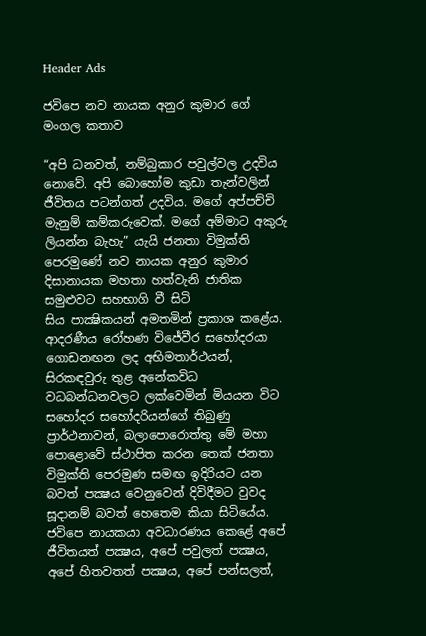Header Ads

ජවිපෙ නව නායක අනුර කුමාර ගේ මංගල කතාව

“අපි ධනවත්, නම්බුකාර පවුල්වල උදවිය නොවේ. අපි බොහෝම කුඩා තැන්වලින් ජීවිතය පටන්ගත් උදවිය. මගේ අප්පච්චි මැනුම් කම්කරුවෙක්. මගේ අම්මාට අකුරු ලියන්න බැහැ” යැයි ජනතා විමුක්ති පෙරමුණේ නව නායක අනුර කුමාර දිසානායක මහතා හත්වැනි ජාතික සමුළුවට සහභාගි වී සිටි
සිය පාක්‍ෂිකයන් අමතමින් ප්‍රකාශ කළේය.
ආදරණීය රෝහණ විජේවීර සහෝදරයා ගොඩනඟන ලද අභිමතාර්ථයන්, සිරකඳවුරු තුළ අනේකවිධ වධබන්ධනවලට ලක්වෙමින් මියයන විට සහෝදර සහෝදරියන්ගේ තිබුණු ප්‍රාර්ථනාවන්, බලාපොරොත්තු මේ මහා පොළොවේ ස්ථාපිත කරන තෙක් ජනතා විමුක්ති පෙරමුණ සමඟ ඉදිරියට යන බවත් පක්‍ෂය වෙනුවෙන් දිවිදීමට වුවද සූදානම් බවත් හෙතෙම කියා සිටියේය.
ජවිපෙ නායකයා අවධාරණය කෙළේ අපේ ජීවිතයත් පක්‍ෂය, අපේ පවුලත් පක්‍ෂය, අපේ හිතවතත් පක්‍ෂය, අපේ පන්සලත්,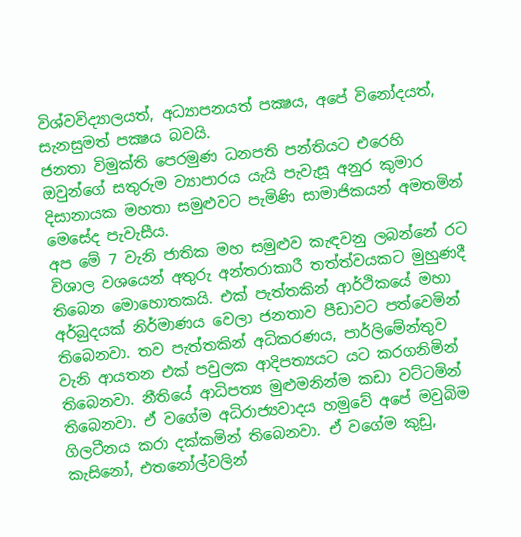විශ්වවිද්‍යාලයත්, අධ්‍යාපනයත් පක්‍ෂය, අපේ විනෝදයත්, සැනසුමත් පක්‍ෂය බවයි.
ජනතා විමුක්ති පෙරමුණ ධනපති පන්තියට එරෙහි ඔවුන්ගේ සතුරුම ව්‍යාපාරය යැයි පැවැසූ අනුර කුමාර දිසානායක මහතා සමුළුවට පැමිණි සාමාජිකයන් අමතමින් මෙසේද පැවැසීය.
අප මේ 7 වැනි ජාතික මහ සමුළුව කැඳවනු ලබන්නේ රට විශාල වශයෙන් අතුරු අන්තරාකාරී තත්ත්වයකට මුහුණදී තිබෙන මොහොතකයි. එක් පැත්තකින් ආර්ථිකයේ මහා අර්බුදයක් නිර්මාණය වෙලා ජනතාව පීඩාවට පත්වෙමින් තිබෙනවා. තව පැත්තකින් අධිකරණය, පාර්ලිමේන්තුව වැනි ආයතන එක් පවුලක ආදිපත්‍යයට යට කරගනිමින් තිබෙනවා. නීතියේ ආධිපත්‍ය මුළුමනින්ම කඩා වට්ටමින් තිබෙනවා. ඒ වගේම අධිරාජ්‍යවාදය හමුවේ අපේ මවුබිම ගිලටීනය කරා දක්කමින් තිබෙනවා. ඒ වගේම කුඩු, කැසිනෝ, එතනෝල්වලින්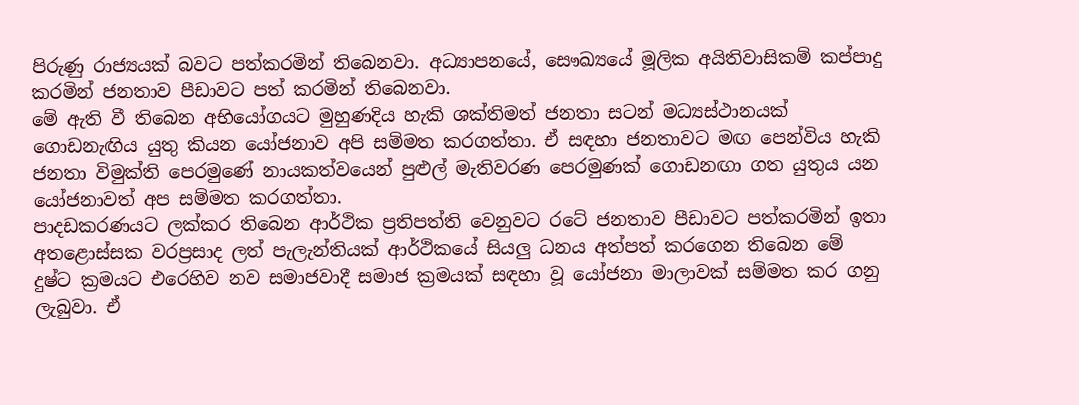පිරුණු රාජ්‍යයක් බවට පත්කරමින් තිබෙනවා. අධ්‍යාපනයේ, සෞඛ්‍යයේ මූලික අයිතිවාසිකම් කප්පාදු කරමින් ජනතාව පීඩාවට පත් කරමින් තිබෙනවා.
මේ ඇති වී තිබෙන අභියෝගයට මුහුණදිය හැකි ශක්තිමත් ජනතා සටන් මධ්‍යස්ථානයක් ගොඩනැඟිය යුතු කියන යෝජනාව අපි සම්මත කරගත්තා. ඒ සඳහා ජනතාවට මඟ පෙන්විය හැකි ජනතා විමුක්ති පෙරමුණේ නායකත්වයෙන් පුළුල් මැතිවරණ පෙරමුණක් ගොඩනඟා ගත යුතුය යන යෝජනාවත් අප සම්මත කරගත්තා.
පාදඩකරණයට ලක්කර තිබෙන ආර්ථික ප්‍රතිපත්ති වෙනුවට රටේ ජනතාව පීඩාවට පත්කරමින් ඉතා අතළොස්සක වරප්‍රසාද ලත් පැලැන්තියක් ආර්ථිකයේ සියලු ධනය අත්පත් කරගෙන තිබෙන මේ දුෂ්ට ක්‍රමයට එරෙහිව නව සමාජවාදී සමාජ ක්‍රමයක් සඳහා වූ යෝජනා මාලාවක් සම්මත කර ගනු ලැබුවා. ඒ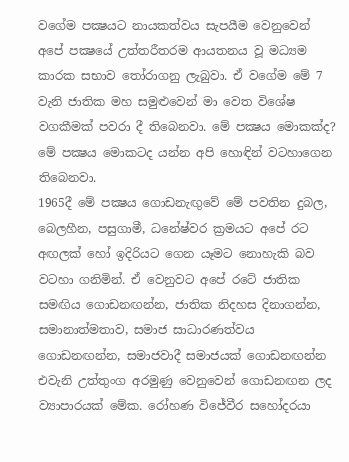වගේම පක්‍ෂයට නායකත්වය සැපයීම වෙනුවෙන් අපේ පක්‍ෂයේ උත්තරීතරම ආයතනය වූ මධ්‍යම කාරක සභාව තෝරාගනු ලැබුවා. ඒ වගේම මේ 7 වැනි ජාතික මහ සමුළුවෙන් මා වෙත විශේෂ වගකීමක් පවරා දී තිබෙනවා. මේ පක්‍ෂය මොකක්ද? මේ පක්‍ෂය මොකටද යන්න අපි හොඳින් වටහාගෙන තිබෙනවා.
1965දී මේ පක්‍ෂය ගොඩනැඟුවේ මේ පවතින දුබල, බෙලහීන, පසුගාමී, ධනේෂ්වර ක්‍රමයට අපේ රට අඟලක් හෝ ඉදිරියට ගෙන යෑමට නොහැකි බව වටහා ගනිමින්. ඒ වෙනුවට අපේ රටේ ජාතික සමඟිය ගොඩනඟන්න, ජාතික නිදහස දිනාගන්න, සමානාත්මතාව, සමාජ සාධාරණත්වය ගොඩනඟන්න, සමාජවාදී සමාජයක් ගොඩනඟන්න එවැනි උත්තුංග අරමුණු වෙනුවෙන් ගොඩනඟන ලද ව්‍යාපාරයක් මේක. රෝහණ විජේවීර සහෝදරයා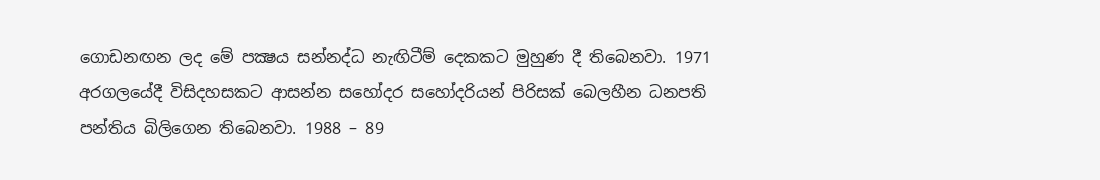ගොඩනඟන ලද මේ පක්‍ෂය සන්නද්ධ නැඟිටීම් දෙකකට මුහුණ දී තිබෙනවා. 1971 අරගලයේදී විසිදහසකට ආසන්න සහෝදර සහෝදරියන් පිරිසක් බෙලහීන ධනපති පන්තිය බිලිගෙන තිබෙනවා. 1988 – 89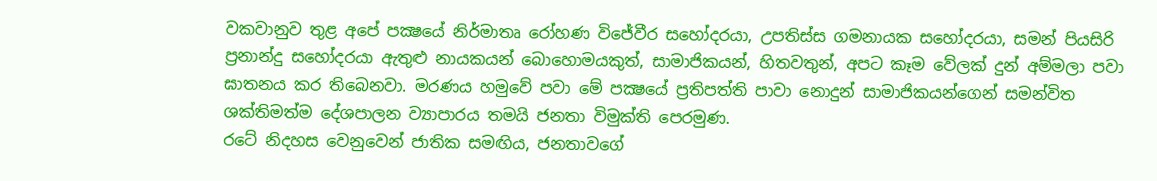වකවානුව තුළ අපේ පක්‍ෂයේ නිර්මාතෘ රෝහණ විජේවීර සහෝදරයා, උපතිස්ස ගමනායක සහෝදරයා, සමන් පියසිරි ප්‍රනාන්දු සහෝදරයා ඇතුළු නායකයන් බොහොමයකුත්, සාමාජිකයන්, හිතවතුන්, අපට කෑම වේලක් දුන් අම්මලා පවා ඝාතනය කර තිබෙනවා. මරණය හමුවේ පවා මේ පක්‍ෂයේ ප්‍රතිපත්ති පාවා නොදුන් සාමාජිකයන්ගෙන් සමන්විත ශක්තිමත්ම දේශපාලන ව්‍යාපාරය තමයි ජනතා විමුක්ති පෙරමුණ.
රටේ නිදහස වෙනුවෙන් ජාතික සමඟිය, ජනතාවගේ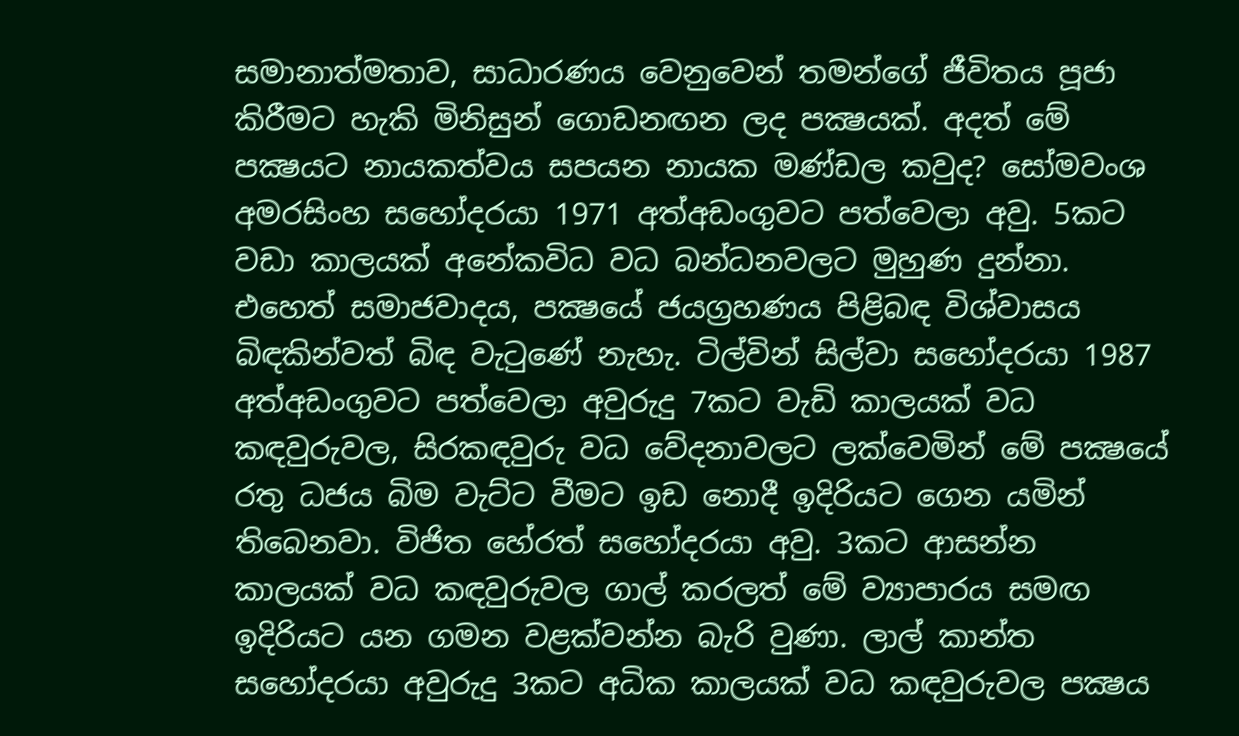සමානාත්මතාව, සාධාරණය වෙනුවෙන් තමන්ගේ ජීවිතය පූජා කිරීමට හැකි මිනිසුන් ගොඩනඟන ලද පක්‍ෂයක්. අදත් මේ පක්‍ෂයට නායකත්වය සපයන නායක මණ්ඩල කවුද? සෝමවංශ අමරසිංහ සහෝදරයා 1971 අත්අඩංගුවට පත්වෙලා අවු. 5කට වඩා කාලයක් අනේකවිධ වධ බන්ධනවලට මුහුණ දුන්නා. එහෙත් සමාජවාදය, පක්‍ෂයේ ජයග්‍රහණය පිළිබඳ විශ්වාසය බිඳකින්වත් බිඳ වැටුණේ නැහැ. ටිල්වින් සිල්වා සහෝදරයා 1987 අත්අඩංගුවට පත්වෙලා අවුරුදු 7කට වැඩි කාලයක් වධ කඳවුරුවල, සිරකඳවුරු වධ වේදනාවලට ලක්වෙමින් මේ පක්‍ෂයේ රතු ධජය බිම වැට්ට වීමට ඉඩ නොදී ඉදිරියට ගෙන යමින් තිබෙනවා. විජිත හේරත් සහෝදරයා අවු. 3කට ආසන්න කාලයක් වධ කඳවුරුවල ගාල් කරලත් මේ ව්‍යාපාරය සමඟ ඉදිරියට යන ගමන වළක්වන්න බැරි වුණා. ලාල් කාන්ත සහෝදරයා අවුරුදු 3කට අධික කාලයක් වධ කඳවුරුවල පක්‍ෂය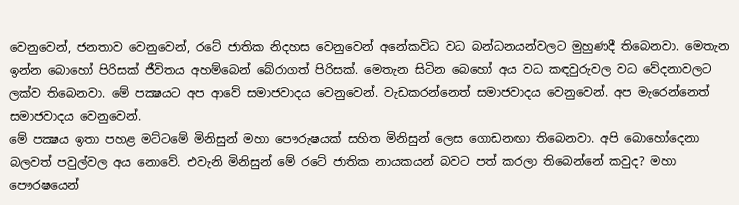වෙනුවෙන්, ජනතාව වෙනුවෙන්, රටේ ජාතික නිදහස වෙනුවෙන් අනේකවිධ වධ බන්ධනයන්වලට මුහුණදී තිබෙනවා. මෙතැන ඉන්න බොහෝ පිරිසක් ජීවිතය අහම්බෙන් බේරාගත් පිරිසක්. මෙතැන සිටින බෙහෝ අය වධ කඳවුරුවල වධ වේදනාවලට ලක්ව තිබෙනවා. මේ පක්‍ෂයට අප ආවේ සමාජවාදය වෙනුවෙන්. වැඩකරන්නෙත් සමාජවාදය වෙනුවෙන්. අප මැරෙන්නෙත් සමාජවාදය වෙනුවෙන්.
මේ පක්‍ෂය ඉතා පහළ මට්ටමේ මිනිසුන් මහා පෞරුෂයක් සහිත මිනිසුන් ලෙස ගොඩනඟා තිබෙනවා. අපි බොහෝදෙනා බලවත් පවුල්වල අය නොවේ. එවැනි මිනිසුන් මේ රටේ ජාතික නායකයන් බවට පත් කරලා තිබෙන්නේ කවුද? මහා පෞරෂයෙන්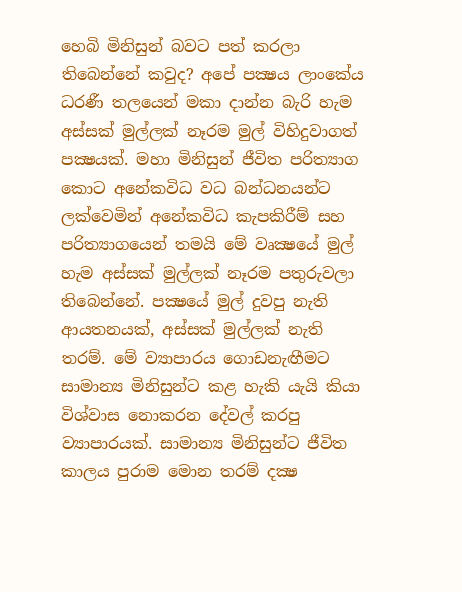හෙබි මිනිසුන් බවට පත් කරලා තිබෙන්නේ කවුද? අපේ පක්‍ෂය ලාංකේය ධරණී තලයෙන් මකා දාන්න බැරි හැම අස්සක් මුල්ලක් නෑරම මුල් විහිදුවාගත් පක්‍ෂයක්. මහා මිනිසුන් ජීවිත පරිත්‍යාග කොට අනේකවිධ වධ බන්ධනයන්ට ලක්වෙමින් අනේකවිධ කැපකිරීම් සහ පරිත්‍යාගයෙන් තමයි මේ වෘක්‍ෂයේ මුල් හැම අස්සක් මුල්ලක් නෑරම පතුරුවලා තිබෙන්නේ. පක්‍ෂයේ මුල් දුවපු නැති ආයතනයක්, අස්සක් මුල්ලක් නැති තරම්. මේ ව්‍යාපාරය ගොඩනැඟීමට සාමාන්‍ය මිනිසුන්ට කළ හැකි යැයි කියා විශ්වාස නොකරන දේවල් කරපු ව්‍යාපාරයක්. සාමාන්‍ය මිනිසුන්ට ජීවිත කාලය පුරාම මොන තරම් දක්‍ෂ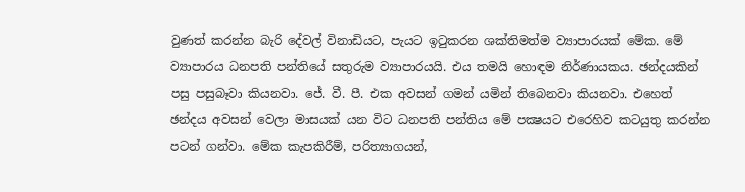වුණත් කරන්න බැරි දේවල් විනාඩියට, පැයට ඉටුකරන ශක්තිමත්ම ව්‍යාපාරයක් මේක. මේ ව්‍යාපාරය ධනපති පන්තියේ සතුරුම ව්‍යාපාරයයි. එය තමයි හොඳම නිර්ණායකය. ඡන්දයකින් පසු පසුබෑවා කියනවා. ජේ. වී. පී. එක අවසන් ගමන් යමින් තිබෙනවා කියනවා. එහෙත් ඡන්දය අවසන් වෙලා මාසයක් යන විට ධනපති පන්තිය මේ පක්‍ෂයට එරෙහිව කටයුතු කරන්න පටන් ගන්වා. මේක කැපකිරීම්, පරිත්‍යාගයන්,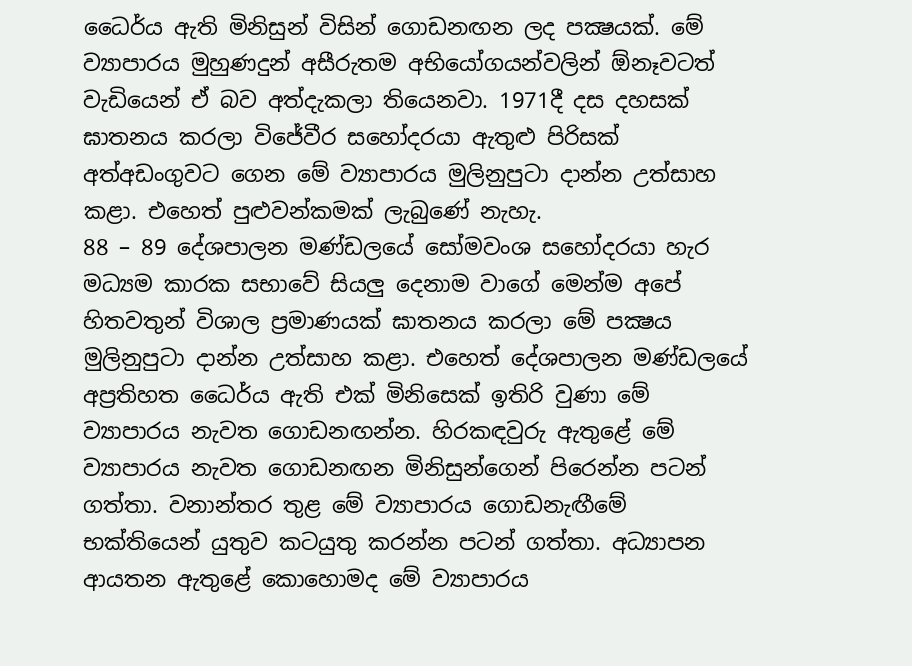ධෛර්ය ඇති මිනිසුන් විසින් ගොඩනඟන ලද පක්‍ෂයක්. මේ ව්‍යාපාරය මුහුණදුන් අසීරුතම අභියෝගයන්වලින් ඕනෑවටත් වැඩියෙන් ඒ බව අත්දැකලා තියෙනවා. 1971දී දස දහසක් ඝාතනය කරලා විජේවීර සහෝදරයා ඇතුළු පිරිසක් අත්අඩංගුවට ගෙන මේ ව්‍යාපාරය මුලිනුපුටා දාන්න උත්සාහ කළා. එහෙත් පුළුවන්කමක් ලැබුණේ නැහැ.
88 – 89 දේශපාලන මණ්ඩලයේ සෝමවංශ සහෝදරයා හැර මධ්‍යම කාරක සභාවේ සියලු දෙනාම වාගේ මෙන්ම අපේ හිතවතුන් විශාල ප්‍රමාණයක් ඝාතනය කරලා මේ පක්‍ෂය මුලිනුපුටා දාන්න උත්සාහ කළා. එහෙත් දේශපාලන මණ්ඩලයේ අප්‍රතිහත ධෛර්ය ඇති එක් මිනිසෙක් ඉතිරි වුණා මේ ව්‍යාපාරය නැවත ගොඩනඟන්න. හිරකඳවුරු ඇතුළේ මේ ව්‍යාපාරය නැවත ගොඩනඟන මිනිසුන්ගෙන් පිරෙන්න පටන් ගත්තා. වනාන්තර තුළ මේ ව්‍යාපාරය ගොඩනැඟීමේ භක්තියෙන් යුතුව කටයුතු කරන්න පටන් ගත්තා. අධ්‍යාපන ආයතන ඇතුළේ කොහොමද මේ ව්‍යාපාරය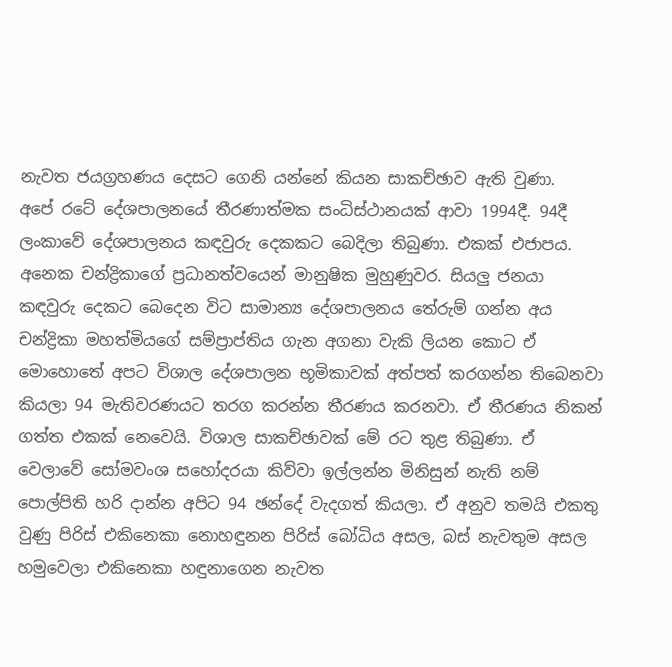නැවත ජයග්‍රහණය දෙසට ගෙනි යන්නේ කියන සාකච්ඡාව ඇති වුණා.
අපේ රටේ දේශපාලනයේ තීරණාත්මක සංධිස්ථානයක් ආවා 1994දී. 94දී ලංකාවේ දේශපාලනය කඳවුරු දෙකකට බෙදිලා තිබුණා. එකක් එජාපය. අනෙක චන්ද්‍රිකාගේ ප්‍රධානත්වයෙන් මානුෂික මුහුණුවර. සියලු ජනයා කඳවුරු දෙකට බෙදෙන විට සාමාන්‍ය දේශපාලනය තේරුම් ගන්න අය චන්ද්‍රිකා මහත්මියගේ සම්ප්‍රාප්තිය ගැන අගනා වැකි ලියන කොට ඒ මොහොතේ අපට විශාල දේශපාලන භූමිකාවක් අත්පත් කරගන්න තිබෙනවා කියලා 94 මැතිවරණයට තරග කරන්න තීරණය කරනවා. ඒ තීරණය නිකන් ගත්ත එකක් නෙවෙයි. විශාල සාකච්ඡාවක් මේ රට තුළ තිබුණා. ඒ වෙලාවේ සෝමවංශ සහෝදරයා කිව්වා ඉල්ලන්න මිනිසුන් නැති නම් පොල්පිති හරි දාන්න අපිට 94 ඡන්දේ වැදගත් කියලා. ඒ අනුව තමයි එකතු වුණු පිරිස් එකිනෙකා නොහඳුනන පිරිස් බෝධිය අසල, බස් නැවතුම අසල හමුවෙලා එකිනෙකා හඳුනාගෙන නැවත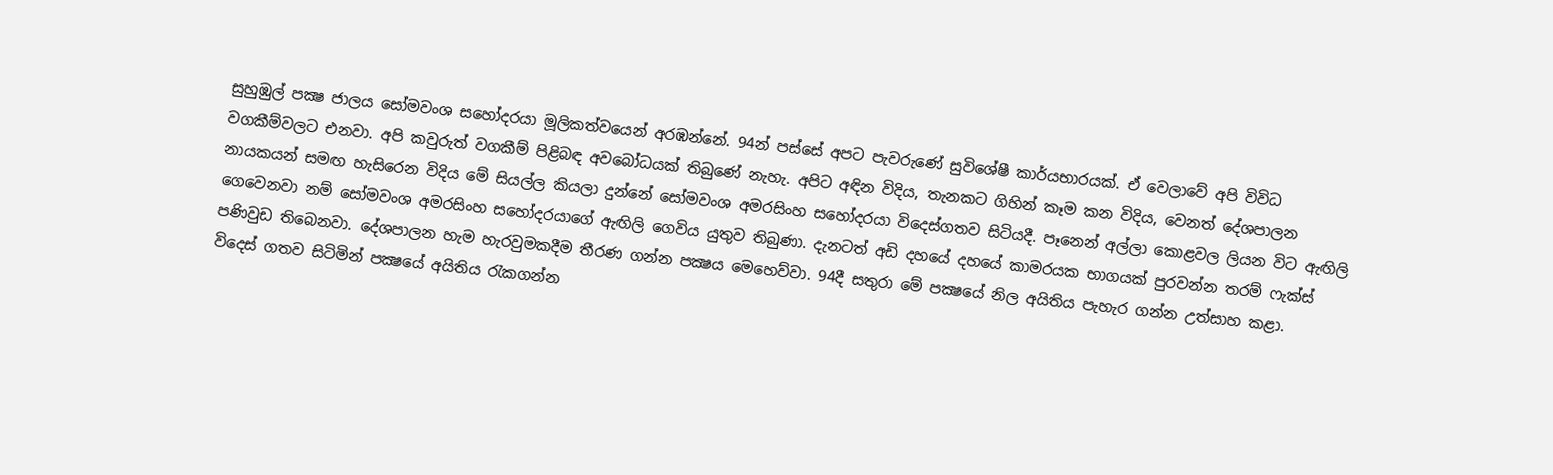සුහුඹුල් පක්‍ෂ ජාලය සෝමවංශ සහෝදරයා මූලිකත්වයෙන් අරඹන්නේ. 94න් පස්සේ අපට පැවරුණේ සුවිශේෂී කාර්යභාරයක්. ඒ වෙලාවේ අපි විවිධ වගකීම්වලට එනවා. අපි කවුරුත් වගකීම් පිළිබඳ අවබෝධයක් තිබුණේ නැහැ. අපිට අඳින විදිය, තැනකට ගිහින් කෑම කන විදිය, වෙනත් දේශපාලන නායකයන් සමඟ හැසිරෙන විදිය මේ සියල්ල කියලා දුන්නේ සෝමවංශ අමරසිංහ සහෝදරයා විදෙස්ගතව සිටියදී. පෑනෙන් අල්ලා කොළවල ලියන විට ඇඟිලි ගෙවෙනවා නම් සෝමවංශ අමරසිංහ සහෝදරයාගේ ඇඟිලි ගෙවිය යුතුව තිබුණා. දැනටත් අඩි දහයේ දහයේ කාමරයක භාගයක් පුරවන්න තරම් ෆැක්ස් පණිවුඩ තිබෙනවා. දේශපාලන හැම හැරවුමකදීම තීරණ ගන්න පක්‍ෂය මෙහෙව්වා. 94දී සතුරා මේ පක්‍ෂයේ නිල අයිතිය පැහැර ගන්න උත්සාහ කළා.
විදෙස් ගතව සිටිමින් පක්‍ෂයේ අයිතිය රැකගන්න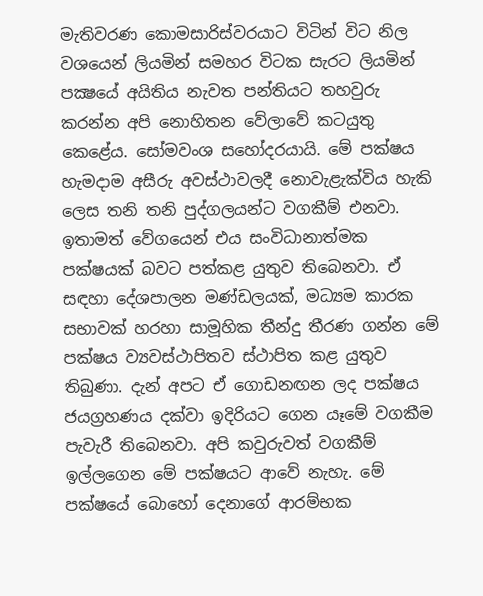මැතිවරණ කොමසාරිස්වරයාට විටින් විට නිල වශයෙන් ලියමින් සමහර විටක සැරට ලියමින් පක්‍ෂයේ අයිතිය නැවත පන්තියට තහවුරු කරන්න අපි නොහිතන වේලාවේ කටයුතු කෙළේය. සෝමවංශ සහෝදරයායි. මේ පක්ෂය හැමදාම අසීරු අවස්ථාවලදී නොවැළැක්විය හැකි ලෙස තනි තනි පුද්ගලයන්ට වගකීම් එනවා. ඉතාමත් වේගයෙන් එය සංවිධානාත්මක පක්ෂයක් බවට පත්කළ යුතුව තිබෙනවා. ඒ සඳහා දේශපාලන මණ්ඩලයක්, මධ්‍යම කාරක සභාවක් හරහා සාමූහික තීන්දු තීරණ ගන්න මේ පක්ෂය ව්‍යවස්ථාපිතව ස්ථාපිත කළ යුතුව තිබුණා. දැන් අපට ඒ ගොඩනඟන ලද පක්ෂය ජයග්‍රහණය දක්වා ඉදිරියට ගෙන යෑමේ වගකීම පැවැරී තිබෙනවා. අපි කවුරුවත් වගකීම් ඉල්ලගෙන මේ පක්ෂයට ආවේ නැහැ. මේ පක්ෂයේ බොහෝ දෙනාගේ ආරම්භක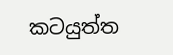කටයුත්ත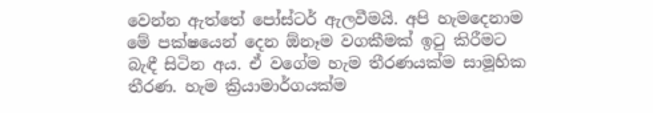වෙන්න ඇත්තේ පෝස්ටර් ඇලවීමයි. අපි හැමදෙනාම මේ පක්ෂයෙන් දෙන ඕනෑම වගකීමක් ඉටු කිරීමට බැඳී සිටින අය. ඒ වගේම හැම තීරණයක්ම සාමූහික තීරණ. හැම ක්‍රියාමාර්ගයක්ම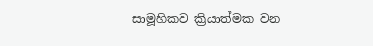සාමූහිකව ක්‍රියාත්මක වන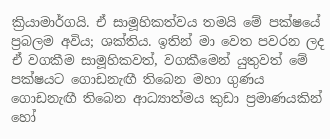ක්‍රියාමාර්ගයි. ඒ සාමූහිකත්වය තමයි මේ පක්ෂයේ ප්‍රබලම අවිය; ශක්තිය. ඉතින් මා වෙත පවරන ලද ඒ වගකීම සාමූහිකවත්, වගකීමෙන් යුතුවත් මේ පක්ෂයට ගොඩනැඟී තිබෙන මහා ගුණය ගොඩනැඟී තිබෙන ආධ්‍යාත්මය කුඩා ප්‍රමාණයකින් හෝ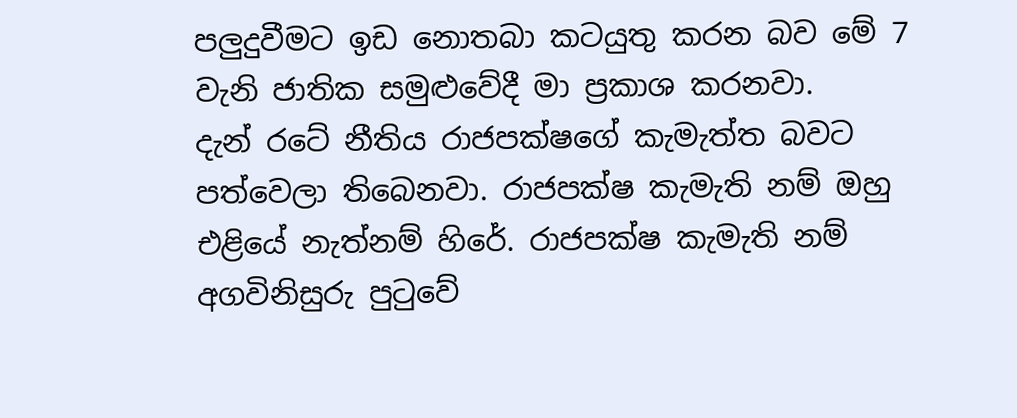පලුදුවීමට ඉඩ නොතබා කටයුතු කරන බව මේ 7 වැනි ජාතික සමුළුවේදී මා ප්‍රකාශ කරනවා.
දැන් රටේ නීතිය රාජපක්ෂගේ කැමැත්ත බවට පත්වෙලා තිබෙනවා. රාජපක්ෂ කැමැති නම් ඔහු එළියේ නැත්නම් හිරේ. රාජපක්ෂ කැමැති නම් අගවිනිසුරු පුටුවේ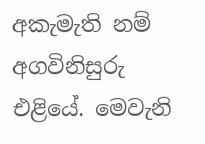අකැමැති නම් අගවිනිසුරු එළියේ. මෙවැනි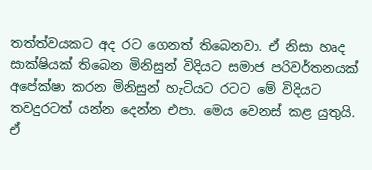තත්ත්වයකට අද රට ගෙනත් තිබෙනවා. ඒ නිසා හෘද සාක්ෂියක් තිබෙන මිනිසුන් විදියට සමාජ පරිවර්තනයක් අපේක්ෂා කරන මිනිසුන් හැටියට රටට මේ විදියට තවදුරටත් යන්න දෙන්න එපා. මෙය වෙනස් කළ යුතුයි. ඒ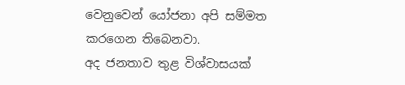වෙනුවෙන් යෝජනා අපි සම්මත කරගෙන තිබෙනවා.
අද ජනතාව තුළ විශ්වාසයක්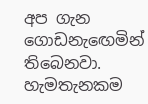අප ගැන ගොඩනැඟෙමින් තිබෙනවා. හැමතැනකම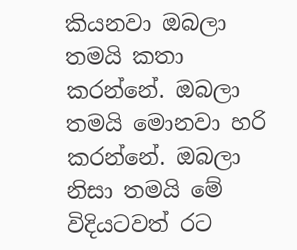කියනවා ඔබලා තමයි කතා කරන්නේ. ඔබලා තමයි මොනවා හරි කරන්නේ. ඔබලා නිසා තමයි මේ විදියටවත් රට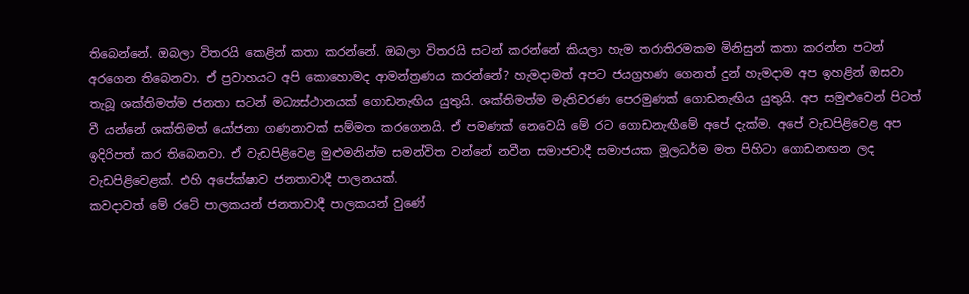තිබෙන්නේ. ඔබලා විතරයි කෙළින් කතා කරන්නේ. ඔබලා විතරයි සටන් කරන්නේ කියලා හැම තරාතිරමකම මිනිසුන් කතා කරන්න පටන් අරගෙන තිබෙනවා. ඒ ප්‍රවාහයට අපි කොහොමද ආමන්ත්‍රණය කරන්නේ? හැමදාමත් අපට ජයග්‍රහණ ගෙනත් දුන් හැමදාම අප ඉහළින් ඔසවා තැබූ ශක්තිමත්ම ජනතා සටන් මධ්‍යස්ථානයක් ගොඩනැඟිය යුතුයි. ශක්තිමත්ම මැතිවරණ පෙරමුණක් ගොඩනැඟිය යුතුයි. අප සමුළුවෙන් පිටත් වී යන්නේ ශක්තිමත් යෝජනා ගණනාවක් සම්මත කරගෙනයි. ඒ පමණක් නෙවෙයි මේ රට ගොඩනැඟීමේ අපේ දැක්ම. අපේ වැඩපිළිවෙළ අප ඉදිරිපත් කර තිබෙනවා. ඒ වැඩපිළිවෙළ මුළුමනින්ම සමන්විත වන්නේ නවීන සමාජවාදී සමාජයක මූලධර්ම මත පිහිටා ගොඩනඟන ලද වැඩපිළිවෙළක්. එහි අපේක්ෂාව ජනතාවාදී පාලනයක්.
කවදාවත් මේ රටේ පාලකයන් ජනතාවාදී පාලකයන් වුණේ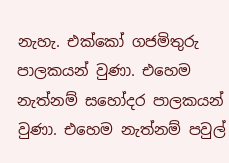නැහැ. එක්කෝ ගජමිතුරු පාලකයන් වුණා. එහෙම නැත්නම් සහෝදර පාලකයන් වුණා. එහෙම නැත්නම් පවුල්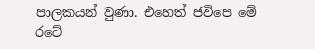පාලකයන් වුණා. එහෙත් ජවිපෙ මේ රටේ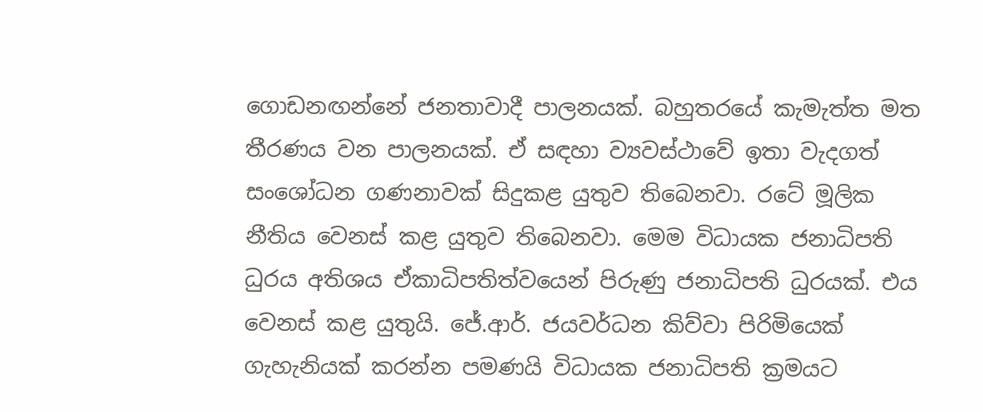ගොඩනඟන්නේ ජනතාවාදී පාලනයක්. බහුතරයේ කැමැත්ත මත තීරණය වන පාලනයක්. ඒ සඳහා ව්‍යවස්ථාවේ ඉතා වැදගත් සංශෝධන ගණනාවක් සිදුකළ යුතුව තිබෙනවා. රටේ මූලික නීතිය වෙනස් කළ යුතුව තිබෙනවා. මෙම විධායක ජනාධිපති ධුරය අතිශය ඒකාධිපතිත්වයෙන් පිරුණු ජනාධිපති ධුරයක්. එය වෙනස් කළ යුතුයි. ජේ.ආර්. ජයවර්ධන කිව්වා පිරිමියෙක් ගැහැනියක් කරන්න පමණයි විධායක ජනාධිපති ක්‍රමයට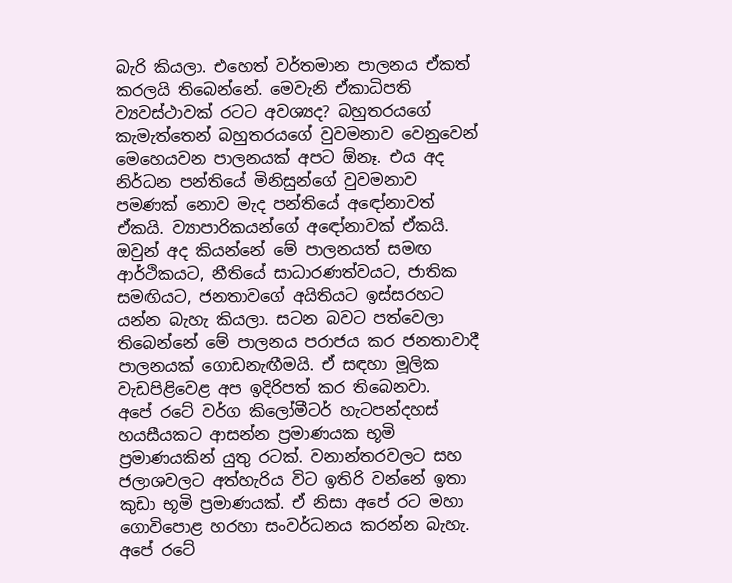බැරි කියලා. එහෙත් වර්තමාන පාලනය ඒකත් කරලයි තිබෙන්නේ. මෙවැනි ඒකාධිපති ව්‍යවස්ථාවක් රටට අවශ්‍යද? බහුතරයගේ කැමැත්තෙන් බහුතරයගේ වුවමනාව වෙනුවෙන් මෙහෙයවන පාලනයක් අපට ඕනෑ. එය අද නිර්ධන පන්තියේ මිනිසුන්ගේ වුවමනාව පමණක් නොව මැද පන්තියේ අඳෝනාවත් ඒකයි. ව්‍යාපාරිකයන්ගේ අඳෝනාවක් ඒකයි. ඔවුන් අද කියන්නේ මේ පාලනයත් සමඟ ආර්ථිකයට, නීතියේ සාධාරණත්වයට, ජාතික සමඟියට, ජනතාවගේ අයිතියට ඉස්සරහට යන්න බැහැ කියලා. සටන බවට පත්වෙලා තිබෙන්නේ මේ පාලනය පරාජය කර ජනතාවාදී පාලනයක් ගොඩනැඟීමයි. ඒ සඳහා මූලික වැඩපිළිවෙළ අප ඉදිරිපත් කර තිබෙනවා.
අපේ රටේ වර්ග කිලෝමීටර් හැටපන්දහස් හයසීයකට ආසන්න ප්‍රමාණයක භූමි ප්‍රමාණයකින් යුතු රටක්. වනාන්තරවලට සහ ජලාශවලට අත්හැරිය විට ඉතිරි වන්නේ ඉතා කුඩා භූමි ප්‍රමාණයක්. ඒ නිසා අපේ රට මහා ගොවිපොළ හරහා සංවර්ධනය කරන්න බැහැ. අපේ රටේ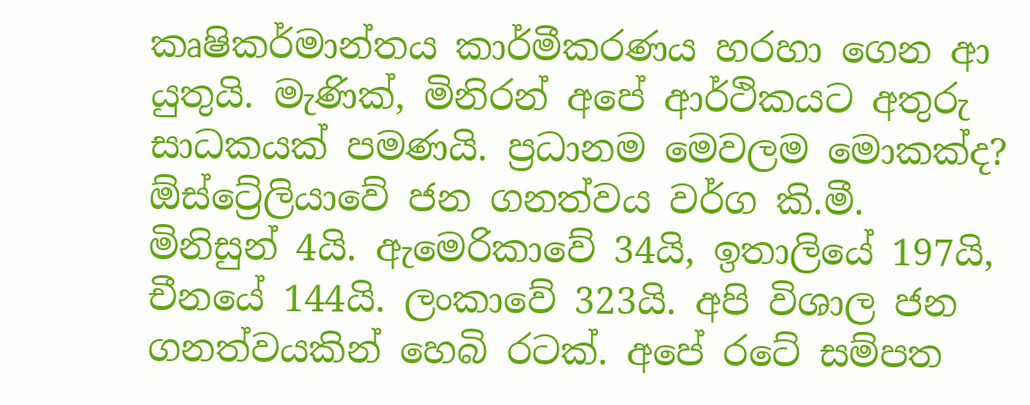කෘෂිකර්මාන්තය කාර්මීකරණය හරහා ගෙන ආ යුතුයි. මැණික්, මිනිරන් අපේ ආර්ථිකයට අතුරු සාධකයක් පමණයි. ප්‍රධානම මෙවලම මොකක්ද? ඕස්ට්‍රේලියාවේ ජන ගනත්වය වර්ග කි.මී. මිනිසුන් 4යි. ඇමෙරිකාවේ 34යි, ඉතාලියේ 197යි, චීනයේ 144යි. ලංකාවේ 323යි. අපි විශාල ජන ගනත්වයකින් හෙබි රටක්. අපේ රටේ සම්පත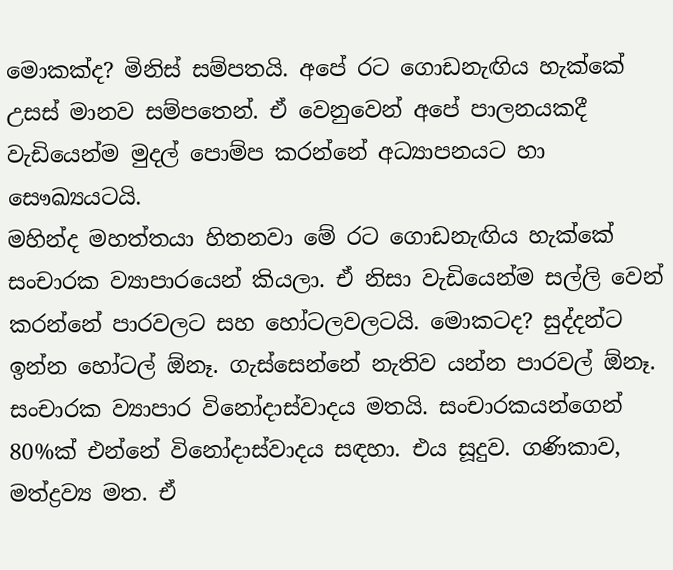මොකක්ද? මිනිස් සම්පතයි. අපේ රට ගොඩනැඟිය හැක්කේ උසස් මානව සම්පතෙන්. ඒ වෙනුවෙන් අපේ පාලනයකදී වැඩියෙන්ම මුදල් පොම්ප කරන්නේ අධ්‍යාපනයට හා සෞඛ්‍යයටයි.
මහින්ද මහත්තයා හිතනවා මේ රට ගොඩනැඟිය හැක්කේ සංචාරක ව්‍යාපාරයෙන් කියලා. ඒ නිසා වැඩියෙන්ම සල්ලි වෙන් කරන්නේ පාරවලට සහ හෝටලවලටයි. මොකටද? සුද්දන්ට ඉන්න හෝටල් ඕනෑ. ගැස්සෙන්නේ නැතිව යන්න පාරවල් ඕනෑ. සංචාරක ව්‍යාපාර විනෝදාස්වාදය මතයි. සංචාරකයන්ගෙන් 80%ක් එන්නේ විනෝදාස්වාදය සඳහා. එය සූදුව. ගණිකාව, මත්ද්‍රව්‍ය මත. ඒ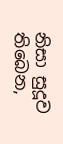නිසා සුදූව තිබෙන,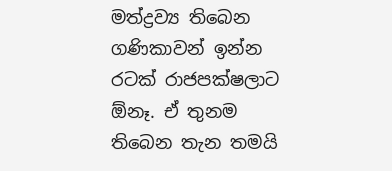මත්ද්‍රව්‍ය තිබෙන ගණිකාවන් ඉන්න රටක් රාජපක්ෂලාට ඕනෑ. ඒ තුනම තිබෙන තැන තමයි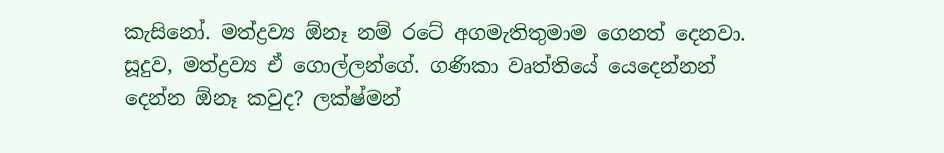කැසිනෝ. මත්ද්‍රව්‍ය ඕනෑ නම් රටේ අගමැතිතුමාම ගෙනත් දෙනවා. සූදුව, මත්ද්‍රව්‍ය ඒ ගොල්ලන්ගේ. ගණිකා වෘත්තියේ යෙදෙන්නන් දෙන්න ඕනෑ කවුද? ලක්ෂ්මන්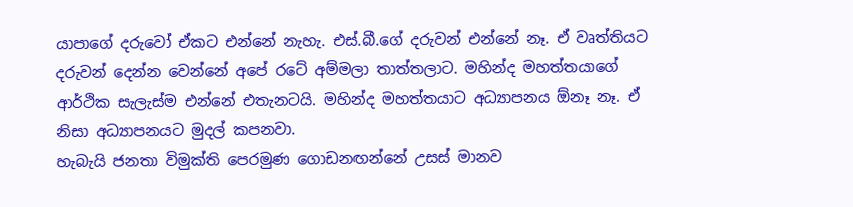යාපාගේ දරුවෝ ඒකට එන්නේ නැහැ. එස්.බී.ගේ දරුවන් එන්නේ නෑ. ඒ වෘත්තියට දරුවන් දෙන්න වෙන්නේ අපේ රටේ අම්මලා තාත්තලාට. මහින්ද මහත්තයාගේ ආර්ථික සැලැස්ම එන්නේ එතැනටයි. මහින්ද මහත්තයාට අධ්‍යාපනය ඕනෑ නෑ. ඒ නිසා අධ්‍යාපනයට මුදල් කපනවා.
හැබැයි ජනතා විමුක්ති පෙරමුණ ගොඩනඟන්නේ උසස් මානව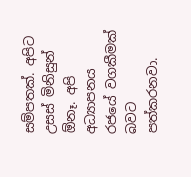සම්පතක්. අපිට උසස් මිනිසුන් ඕනෑ. අපි අධ්‍යාපනය රජයේ වගකීමක් බවට පත්කරනවා.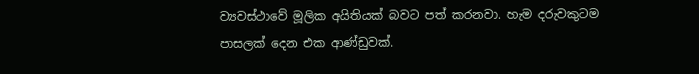ව්‍යවස්ථාවේ මූලික අයිතියක් බවට පත් කරනවා. හැම දරුවකුටම පාසලක් දෙන එක ආණ්ඩුවක්.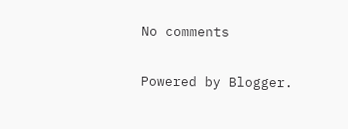No comments

Powered by Blogger.